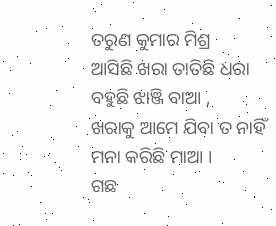ତରୁଣ କୁମାର ମିଶ୍ର
ଆସିଛି ଖରା ତାତିଛି ଧରା
ବହୁଛି ଝାଞ୍ଜି ବାଆ ,
ଖରାକୁ ଆମେ ଯିବା ତ ନାହିଁ
ମନା କରିଛି ମାଆ ।
ଗଛ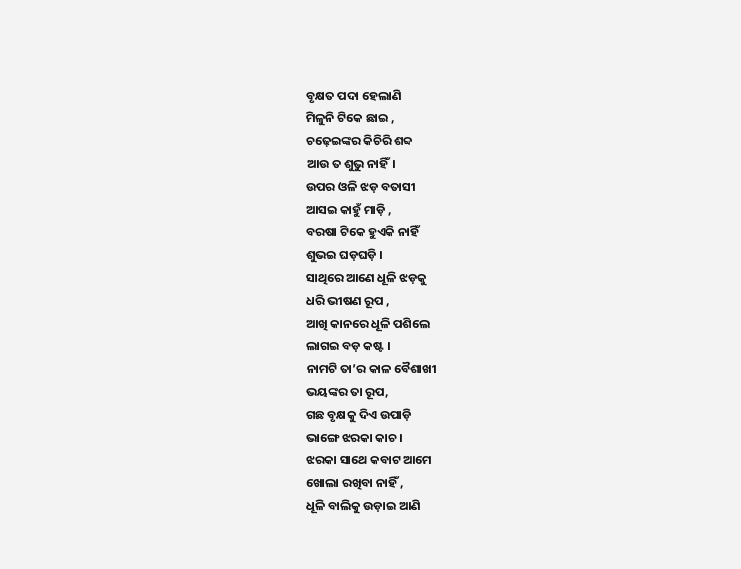ବୃକ୍ଷତ ପଦା ହେଲାଣି
ମିଳୁନି ଟିକେ ଛାଇ ,
ଚଢ଼େଇଙ୍କର କିଚିରି ଶବ୍ଦ
ଆଉ ତ ଶୁଭୁ ନାହିଁ।
ଉପର ଓଳି ଝଡ଼ ବତାସୀ
ଆସଇ କାହୁଁ ମାଡ଼ି ,
ବରଷା ଟିକେ ହୁଏକି ନାହିଁ
ଶୁଭଇ ଘଡ଼ଘଡ଼ି ।
ସାଥିରେ ଆଣେ ଧୂଳି ଝଡ଼କୁ
ଧରି ଭୀଷଣ ରୂପ ,
ଆଖି କାନରେ ଧୂଳି ପଶିଲେ
ଲାଗଇ ବଡ଼ କଷ୍ଟ ।
ନାମଟି ତା’ର କାଳ ବୈଶାଖୀ
ଭୟଙ୍କର ତା ରୂପ,
ଗଛ ବୃକ୍ଷକୁ ଦିଏ ଉପାଡ଼ି
ଭାଙ୍ଗେ ଝରକା କାଚ ।
ଝରକା ସାଥେ କବାଟ ଆମେ
ଖୋଲା ରଖିବା ନାହିଁ ,
ଧୂଳି ବାଲିକୁ ଉଡ଼ାଇ ଆଣି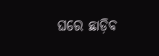ଘରେ ଛାଡ଼ିବ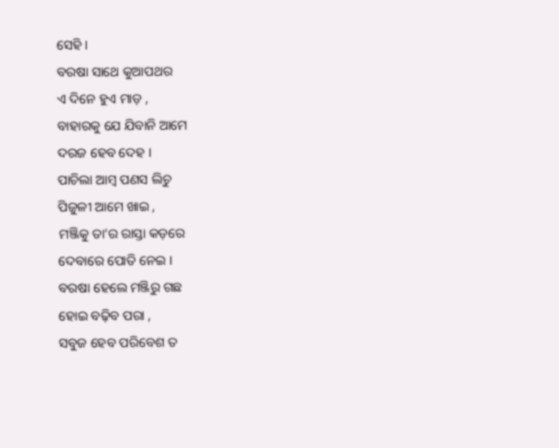ସେହି ।
ବରଷା ସାଥେ କୁଆପଥର
ଏ ଦିନେ ହୁଏ ମାଡ଼ ,
ବାହାରକୁ ଯେ ଯିବାନି ଆମେ
ଦରଜ ହେବ ଦେହ ।
ପାଚିଲା ଆମ୍ବ ପଣସ ଲିଚୁ
ପିଜୁଳୀ ଆମେ ଖାଇ ,
ମଞ୍ଜିକୁ ତା’ର ରାସ୍ତା କଡ଼ରେ
ଦେବାରେ ପୋତି ନେଇ ।
ବରଷା ହେଲେ ମଞ୍ଜିରୁ ଗଛ
ହୋଇ ବଢ଼ିବ ପରା ,
ସବୁଜ ହେବ ପରିବେଶ ତ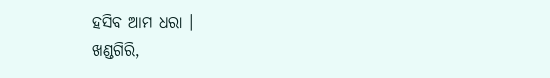ହସିବ ଆମ ଧରା ।
ଖଣ୍ଡଗିରି,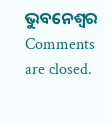ଭୁବନେଶ୍ବର
Comments are closed.